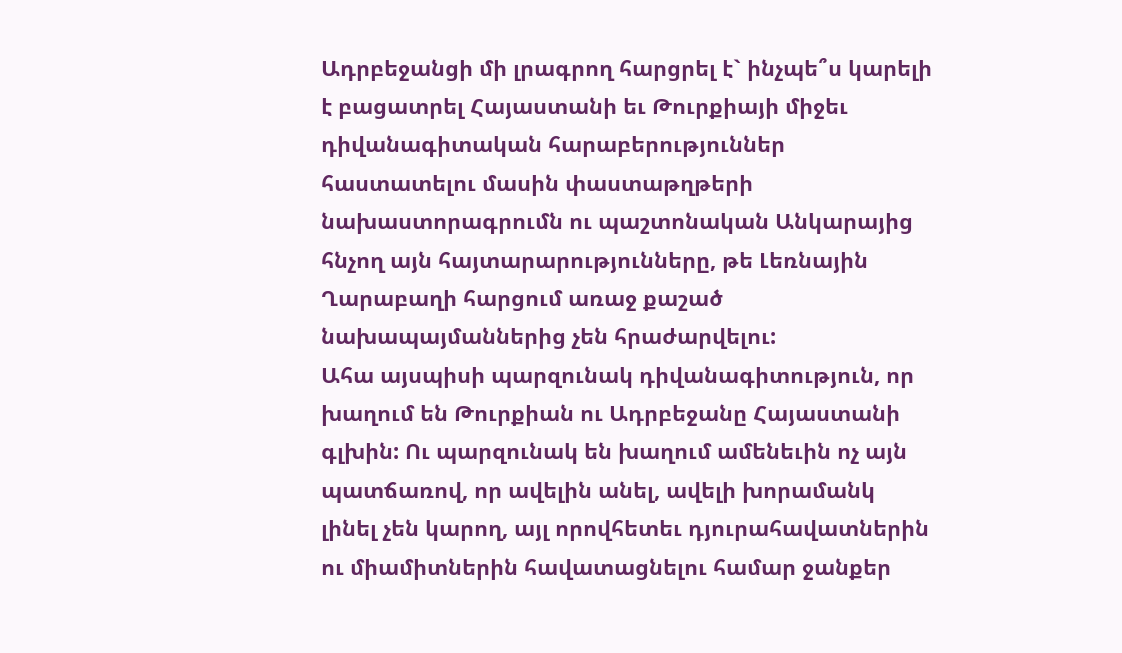Ադրբեջանցի մի լրագրող հարցրել է` ինչպե՞ս կարելի է բացատրել Հայաստանի եւ Թուրքիայի միջեւ դիվանագիտական հարաբերություններ հաստատելու մասին փաստաթղթերի նախաստորագրումն ու պաշտոնական Անկարայից հնչող այն հայտարարությունները, թե Լեռնային Ղարաբաղի հարցում առաջ քաշած նախապայմաններից չեն հրաժարվելու:
Ահա այսպիսի պարզունակ դիվանագիտություն, որ խաղում են Թուրքիան ու Ադրբեջանը Հայաստանի գլխին: Ու պարզունակ են խաղում ամենեւին ոչ այն պատճառով, որ ավելին անել, ավելի խորամանկ լինել չեն կարող, այլ որովհետեւ դյուրահավատներին ու միամիտներին հավատացնելու համար ջանքեր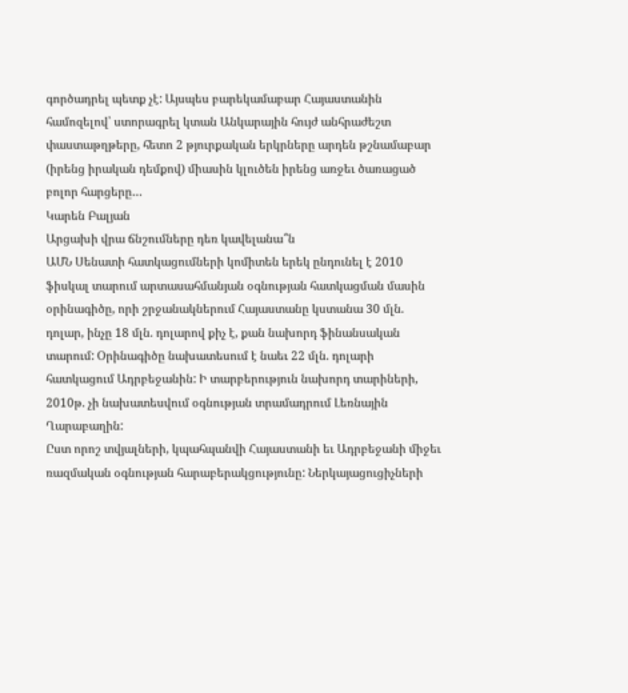գործադրել պետք չէ: Այսպես բարեկամաբար Հայաստանին համոզելով՝ ստորագրել կտան Անկարային հույժ անհրաժեշտ փաստաթղթերը, հետո 2 թյուրքական երկրները արդեն թշնամաբար (իրենց իրական դեմքով) միասին կլուծեն իրենց առջեւ ծառացած բոլոր հարցերը…
Կարեն Բալյան
Արցախի վրա ճնշումները դեռ կավելանա՞ն
ԱՄՆ Սենատի հատկացումների կոմիտեն երեկ ընդունել է 2010 ֆիսկալ տարում արտասահմանյան օգնության հատկացման մասին օրինագիծը, որի շրջանակներում Հայաստանը կստանա 30 մլն. դոլար, ինչը 18 մլն. դոլարով քիչ է, քան նախորդ ֆինանսական տարում: Օրինագիծը նախատեսում է նաեւ 22 մլն. դոլարի հատկացում Ադրբեջանին: Ի տարբերություն նախորդ տարիների, 2010թ. չի նախատեսվում օգնության տրամադրում Լեռնային Ղարաբաղին:
Ըստ որոշ տվյալների, կպահպանվի Հայաստանի եւ Ադրբեջանի միջեւ ռազմական օգնության հարաբերակցությունը: Ներկայացուցիչների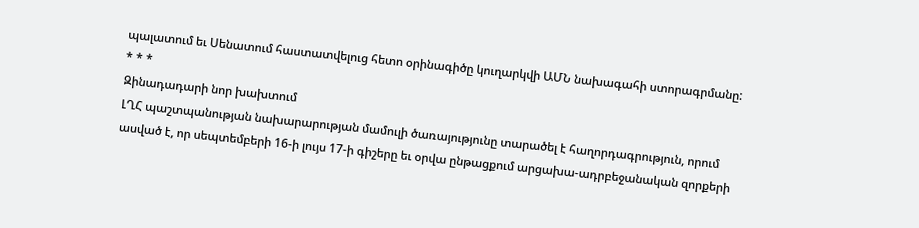պալատում եւ Սենատում հաստատվելուց հետո օրինագիծը կուղարկվի ԱՄՆ նախագահի ստորագրմանը:
* * *
Զինադադարի նոր խախտում
ԼՂՀ պաշտպանության նախարարության մամուլի ծառայությունը տարածել է հաղորդագրություն, որում ասված է, որ սեպտեմբերի 16-ի լույս 17-ի գիշերը եւ օրվա ընթացքում արցախա-ադրբեջանական զորքերի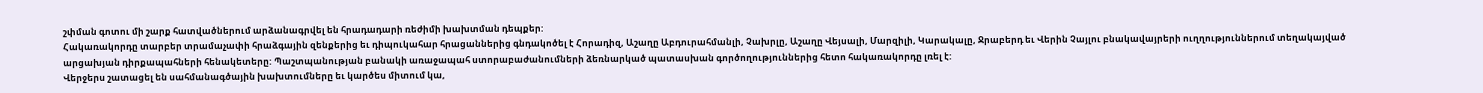շփման գոտու մի շարք հատվածներում արձանագրվել են հրադադարի ռեժիմի խախտման դեպքեր:
Հակառակորդը տարբեր տրամաչափի հրաձգային զենքերից եւ դիպուկահար հրացաններից գնդակոծել է Հորադիզ, Աշաղը Աբդուրահմանլի, Չախրլը, Աշաղը Վեյսալի, Մարզիլի, Կարակալը, Ջրաբերդ եւ Վերին Չայլու բնակավայրերի ուղղություններում տեղակայված արցախյան դիրքապահների հենակետերը: Պաշտպանության բանակի առաջապահ ստորաբաժանումների ձեռնարկած պատասխան գործողություններից հետո հակառակորդը լռել է:
Վերջերս շատացել են սահմանագծային խախտումները եւ կարծես միտում կա,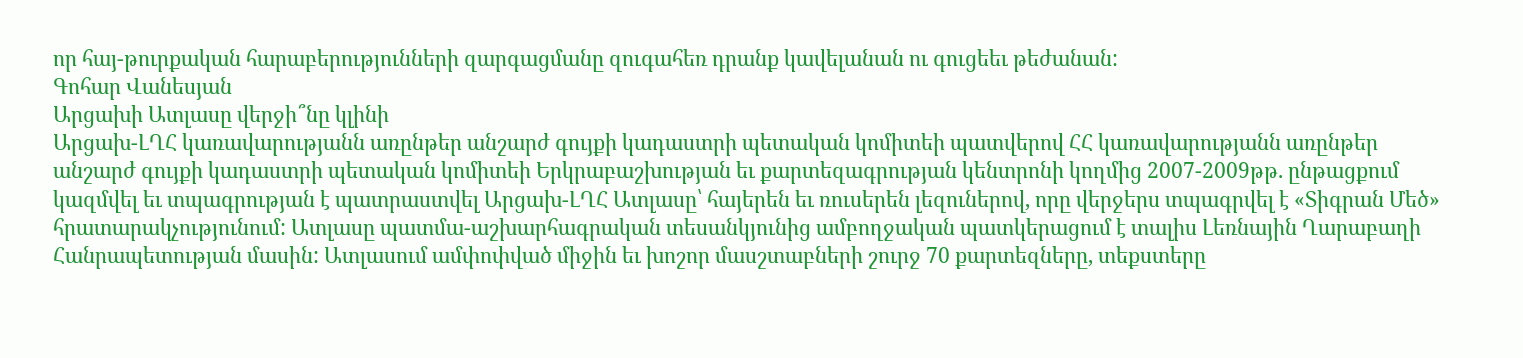որ հայ-թուրքական հարաբերությունների զարգացմանը զուգահեռ դրանք կավելանան ու գուցեեւ թեժանան:
Գոհար Վանեսյան
Արցախի Ատլասը վերջի՞նը կլինի
Արցախ-ԼՂՀ կառավարությանն առընթեր անշարժ գույքի կադաստրի պետական կոմիտեի պատվերով ՀՀ կառավարությանն առընթեր անշարժ գույքի կադաստրի պետական կոմիտեի Երկրաբաշխության եւ քարտեզագրության կենտրոնի կողմից 2007-2009թթ. ընթացքում կազմվել եւ տպագրության է պատրաստվել Արցախ-ԼՂՀ Ատլասը՝ հայերեն եւ ռուսերեն լեզուներով, որը վերջերս տպագրվել է «Տիգրան Մեծ» հրատարակչությունում: Ատլասը պատմա-աշխարհագրական տեսանկյունից ամբողջական պատկերացում է տալիս Լեռնային Ղարաբաղի Հանրապետության մասին: Ատլասում ամփոփված միջին եւ խոշոր մասշտաբների շուրջ 70 քարտեզները, տեքստերը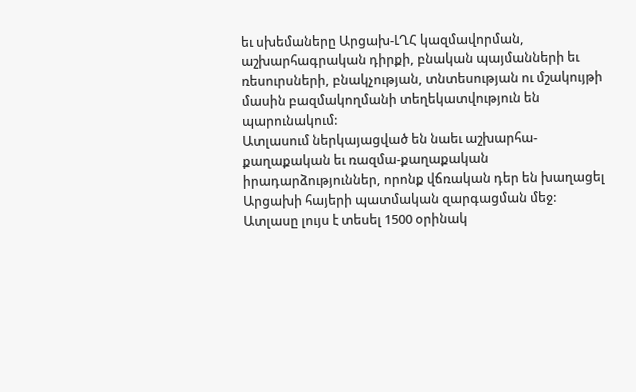եւ սխեմաները Արցախ-ԼՂՀ կազմավորման, աշխարհագրական դիրքի, բնական պայմանների եւ ռեսուրսների, բնակչության, տնտեսության ու մշակույթի մասին բազմակողմանի տեղեկատվություն են պարունակում:
Ատլասում ներկայացված են նաեւ աշխարհա-քաղաքական եւ ռազմա-քաղաքական իրադարձություններ, որոնք վճռական դեր են խաղացել Արցախի հայերի պատմական զարգացման մեջ: Ատլասը լույս է տեսել 1500 օրինակ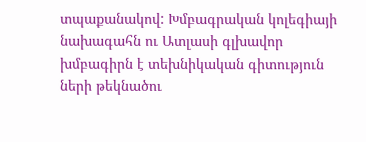տպաքանակով: Խմբագրական կոլեգիայի նախագահն ու Ատլասի գլխավոր խմբագիրն է տեխնիկական գիտություն
ների թեկնածու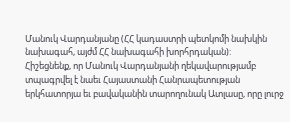Մանուկ Վարդանյանը (ՀՀ կադաստրի պետկոմի նախկին նախագահ, այժմ ՀՀ նախագահի խորհրդական):
Հիշեցնենք, որ Մանուկ Վարդանյանի ղեկավարությամբ տպագրվել է նաեւ Հայաստանի Հանրապետության երկհատորյա եւ բավականին տարողունակ Ատլասը, որը լուրջ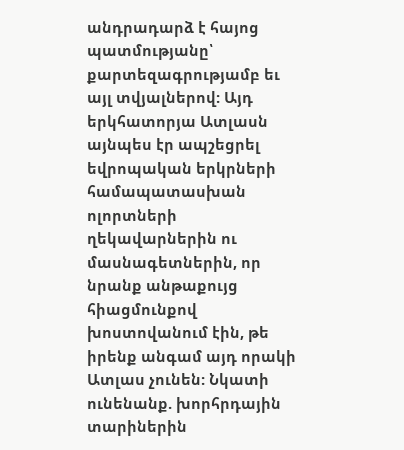անդրադարձ է հայոց պատմությանը՝ քարտեզագրությամբ եւ այլ տվյալներով: Այդ երկհատորյա Ատլասն այնպես էր ապշեցրել եվրոպական երկրների համապատասխան ոլորտների ղեկավարներին ու մասնագետներին, որ նրանք անթաքույց հիացմունքով խոստովանում էին, թե իրենք անգամ այդ որակի Ատլաս չունեն: Նկատի ունենանք. խորհրդային տարիներին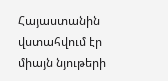Հայաստանին վստահվում էր միայն նյութերի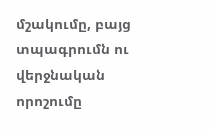մշակումը, բայց տպագրումն ու վերջնական որոշումը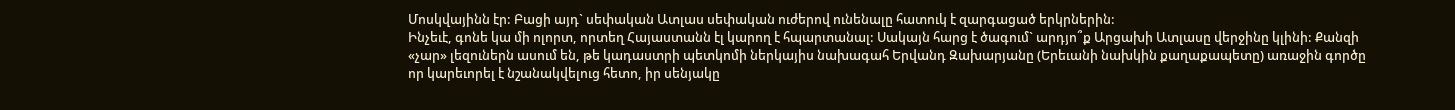Մոսկվայինն էր: Բացի այդ` սեփական Ատլաս սեփական ուժերով ունենալը հատուկ է զարգացած երկրներին:
Ինչեւէ, գոնե կա մի ոլորտ, որտեղ Հայաստանն էլ կարող է հպարտանալ: Սակայն հարց է ծագում` արդյո՞ք Արցախի Ատլասը վերջինը կլինի: Քանզի «չար» լեզուներն ասում են, թե կադաստրի պետկոմի ներկայիս նախագահ Երվանդ Զախարյանը (Երեւանի նախկին քաղաքապետը) առաջին գործը որ կարեւորել է նշանակվելուց հետո, իր սենյակը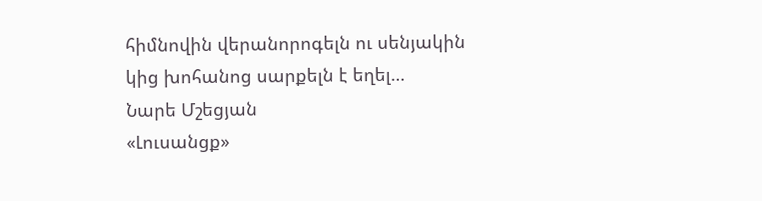հիմնովին վերանորոգելն ու սենյակին կից խոհանոց սարքելն է եղել…
Նարե Մշեցյան
«Լուսանցք»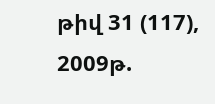թիվ 31 (117), 2009թ.